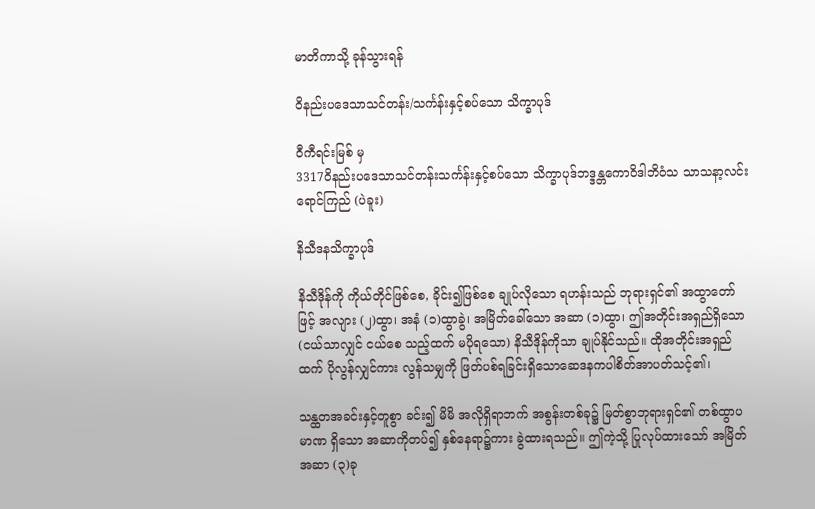မာတိကာသို့ ခုန်သွားရန်

ဝိနည်းပဒေသာသင်တန်း/သင်္ကန်းနှင့်စပ်သော သိက္ခာပုဒ်

ဝီကီရင်းမြစ် မှ
3317ဝိနည်းပဒေသာသင်တန်းသင်္ကန်းနှင့်စပ်သော သိက္ခာပုဒ်ဘဒ္ဒန္တကောဝိဒါဘိဝံသ သာသနာ့လင်းရောင်ကြည် (ပဲခူး)

နိသီဒနသိက္ခာပုဒ်

နိသီဒိုန်ကို ကိုယ်တိုင်ဖြစ်စေ, ခိုင်း၍ဖြစ်စေ ချုပ်လိုသော ရဟန်းသည် ဘုရားရှင်၏ အထွာတော်ဖြင့် အလျား (၂)ထွာ၊ အနံ (၁)ထွာခွဲ၊ အမြိတ်ခေါ်သော အဆာ (၁)ထွာ၊ ဤအတိုင်းအရှည်ရှိသော (ငယ်သာလျှင် ငယ်စေ သည့်ထက် မပိုရသော) နိသီဒိုန်ကိုသာ ချုပ်နိုင်သည်။ ထိုအတိုင်းအရှည်ထက် ပိုလွန်လျှင်ကား လွန်သမျှကို ဖြတ်ပစ်ရခြင်းရှိသောဆေဒနကပါစိတ်အာပတ်သင့်၏၊

သန္ထတအခင်းနှင့်တူစွာ ခင်း၍ မိမိ အလိုရှိရာဘက် အစွန်းတစ်ခု၌ မြတ်စွာဘုရားရှင်၏ တစ်ထွာပမာဏ ရှိသော အဆာကိုတပ်၍ နှစ်နေရာ၌ကား ခွဲထားရသည်။ ဤကဲ့သို့ ပြုလုပ်ထားသော် အမြိတ်အဆာ (၃)ခု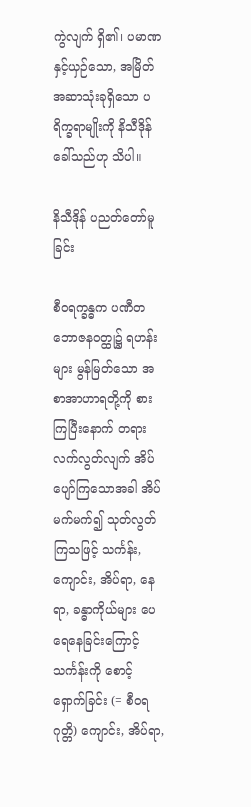ကွဲလျက် ရှိ၏၊ ပမာဏနှင့်ယှဉ်သော, အမြိတ်အဆာသုံးခုရှိသော ပရိက္ခရာမျိုးကို နိသီဒိုန်ခေါ်သည်ဟု သိပါ။

နိသီဒိုန် ပညတ်တော်မူခြင်း

စီဝရက္ခန္ဓက ပဏီတဘောဇနဝတ္ထု၌ ရဟန်းများ မွန်မြတ်သော အစာအာဟာရတို့ကို စားကြပြီးနောက် တရားလက်လွတ်လျက် အိပ်ပျော်ကြသောအခါ အိပ်မက်မက်၍ သုတ်လွတ်ကြသဖြင့် သင်္ကန်း, ကျောင်း, အိပ်ရာ, နေရာ, ခန္ဓာကိုယ်များ ပေရေနေခြင်းကြောင့် သင်္ကန်းကို စောင့်ရှောက်ခြင်း (= စီဝရဂုတ္တိ) ကျောင်း, အိပ်ရာ,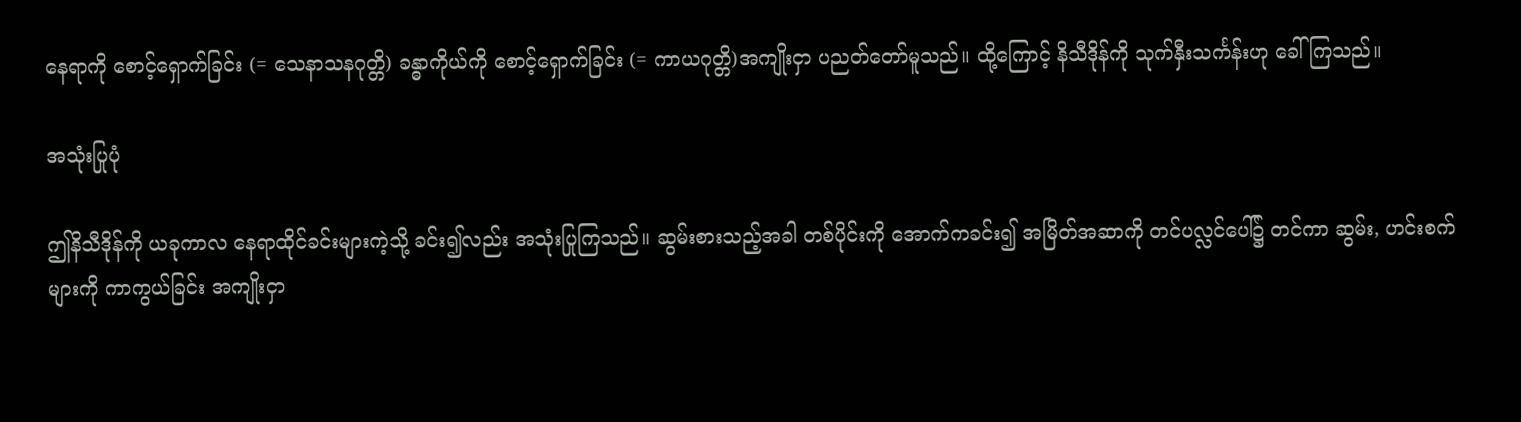နေရာကို စောင့်ရှောက်ခြင်း (= သေနာသနဂုတ္တိ) ခန္ဓာကိုယ်ကို စောင့်ရှောက်ခြင်း (= ကာယဂုတ္တိ)အကျိုးငှာ ပညတ်တော်မူသည်။ ထို့ကြောင့် နိသီဒိုန်ကို သုက်နှီးသင်္ကန်းဟု ခေါ်ကြသည်။

အသုံးပြုပုံ

ဤနိသီဒိုန်ကို ယခုကာလ နေရာထိုင်ခင်းများကဲ့သို့ ခင်း၍လည်း အသုံးပြုကြသည်။ ဆွမ်းစားသည့်အခါ တစ်ပိုင်းကို အောက်ကခင်း၍ အမြိတ်အဆာကို တင်ပလ္လင်ပေါ်၌ တင်ကာ ဆွမ်း, ဟင်းစက်များကို ကာကွယ်ခြင်း အကျိုးငှာ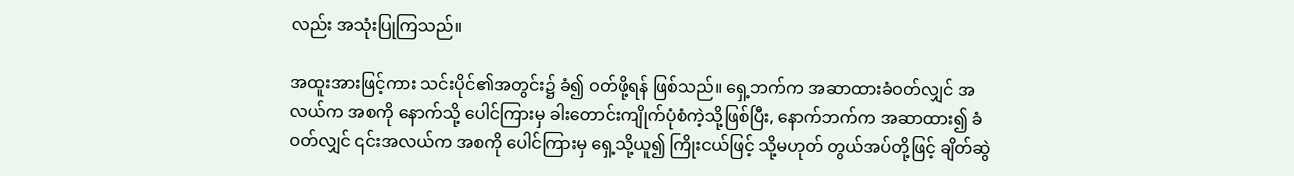လည်း အသုံးပြုကြသည်။

အထူးအားဖြင့်ကား သင်းပိုင်၏အတွင်း၌ ခံ၍ ဝတ်ဖို့ရန် ဖြစ်သည်။ ရှေ့ဘက်က အဆာထားခံဝတ်လျှင် အလယ်က အစကို နောက်သို့ ပေါင်ကြားမှ ခါးတောင်းကျိုက်ပုံစံကဲ့သို့ဖြစ်ပြီး, နောက်ဘက်က အဆာထား၍ ခံဝတ်လျှင် ၎င်းအလယ်က အစကို ပေါင်ကြားမှ ရှေ့သို့ယူ၍ ကြိုးငယ်ဖြင့် သို့မဟုတ် တွယ်အပ်တို့ဖြင့် ချိတ်ဆွဲ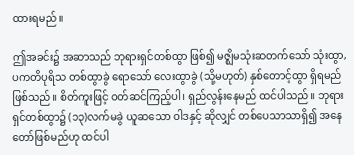ထားရမည်။

ဤအခင်း၌ အဆာသည် ဘုရားရှင်တစ်ထွာ ဖြစ်၍ မဇ္ဈိမသုံးဆတက်သော် သုံးထွာ, ပကတိပုရိသ တစ်ထွာခွဲ ရောသော် လေးထွာခွဲ (သို့မဟုတ်) နှစ်တောင့်ထွာ ရှိရမည် ဖြစ်သည်။ စိတ်ကူးဖြင့် ဝတ်ဆင်ကြည့်ပါ၊ ရှည်လွန်းနေမည် ထင်ပါသည်။ ဘုရားရှင်တစ်ထွာ၌ (၁၃)လက်မခွဲ ယူဆသော ဝါဒနှင့် ဆိုလျှင် တစ်ပေသာသာရှိ၍ အနေတော်ဖြစ်မည်ဟု ထင်ပါ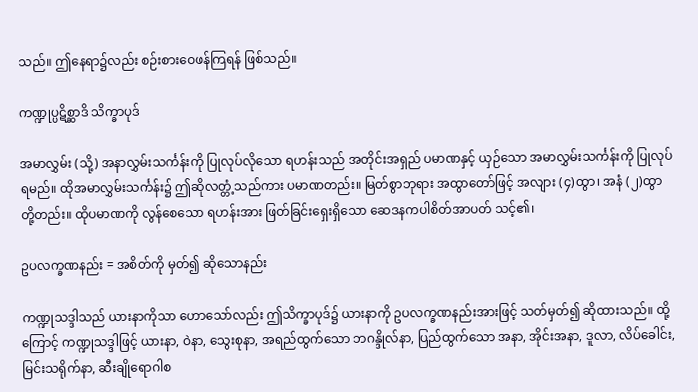သည်။ ဤနေရာ၌လည်း စဉ်းစားဝေဖန်ကြရန် ဖြစ်သည်။

ကဏ္ဍုပ္ပဋိစ္ဆာဒိ သိက္ခာပုဒ်

အမာလွှမ်း (သို့) အနာလွှမ်းသင်္ကန်းကို ပြုလုပ်လိုသော ရဟန်းသည် အတိုင်းအရှည် ပမာဏနှင့် ယှဉ်သော အမာလွှမ်းသင်္ကန်းကို ပြုလုပ်ရမည်။ ထိုအမာလွှမ်းသင်္ကန်း၌ ဤဆိုလတ္တံ့သည်ကား ပမာဏတည်း။ မြတ်စွာဘုရား အထွာတော်ဖြင့် အလျား (၄)ထွာ၊ အနံ (၂)ထွာတို့တည်း။ ထိုပမာဏကို လွန်စေသော ရဟန်းအား ဖြတ်ခြင်းရှေးရှိသော ဆေဒနကပါစိတ်အာပတ် သင့်၏၊

ဥပလက္ခဏနည်း = အစိတ်ကို မှတ်၍ ဆိုသောနည်း

ကဏ္ဍုသဒ္ဒါသည် ယားနာကိုသာ ဟောသော်လည်း ဤသိက္ခာပုဒ်၌ ယားနာကို ဥပလက္ခဏနည်းအားဖြင့် သတ်မှတ်၍ ဆိုထားသည်။ ထို့ကြောင့် ကဏ္ဍုသဒ္ဒါဖြင့် ယားနာ, ဝဲနာ, သွေးစုနာ, အရည်ထွက်သော ဘဂန္ဒိုလ်နာ, ပြည်ထွက်သော အနာ, အိုင်းအနာ, ဒူလာ, လိပ်ခေါင်း, မြင်းသရိုက်နာ, ဆီးချိုရောဂါစ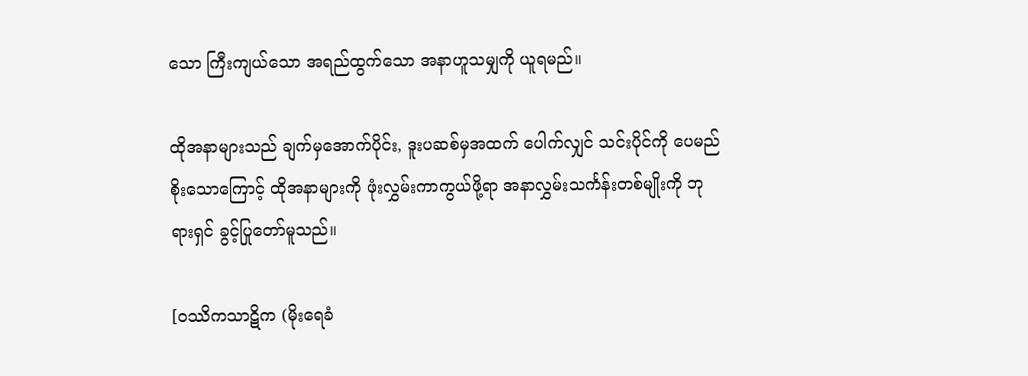သော ကြီးကျယ်သော အရည်ထွက်သော အနာဟူသမျှကို ယူရမည်။

ထိုအနာများသည် ချက်မှအောက်ပိုင်း, ဒူးပဆစ်မှအထက် ပေါက်လျှင် သင်းပိုင်ကို ပေမည်စိုးသောကြောင့် ထိုအနာများကို ဖုံးလွှမ်းကာကွယ်ဖို့ရာ အနာလွှမ်းသင်္ကန်းတစ်မျိုးကို ဘုရားရှင် ခွင့်ပြုတော်မူသည်။

[ဝဿိကသာဋိက (မိုးရေခံ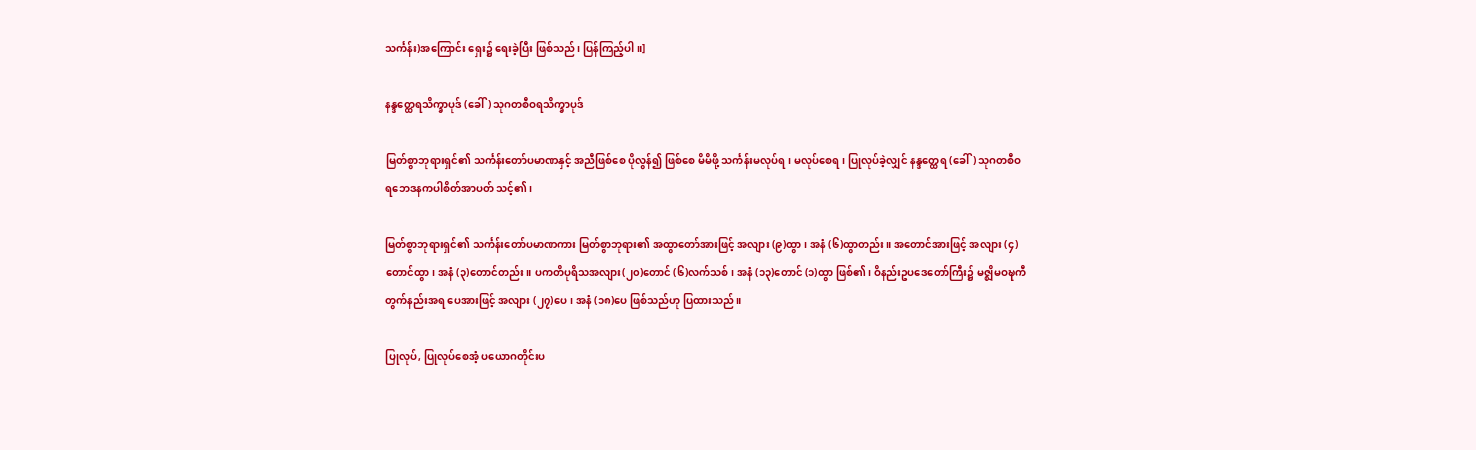သင်္ကန်း)အကြောင်း ရှေး၌ ရေးခဲ့ပြီး ဖြစ်သည်၊ ပြန်ကြည့်ပါ။]

နန္ဒတ္ထေရသိက္ခာပုဒ် (ခေါ်) သုဂတစီဝရသိက္ခာပုဒ်

မြတ်စွာဘုရားရှင်၏ သင်္ကန်းတော်ပမာဏနှင့် အညီဖြစ်စေ ပိုလွန်၍ ဖြစ်စေ မိမိဖို့ သင်္ကန်းမလုပ်ရ၊ မလုပ်စေရ၊ ပြုလုပ်ခဲ့လျှင် နန္ဒတ္ထေရ (ခေါ်) သုဂတစီဝရဘေဒနကပါစိတ်အာပတ် သင့်၏၊

မြတ်စွာဘုရားရှင်၏ သင်္ကန်းတော်ပမာဏကား မြတ်စွာဘုရား၏ အထွာတော်အားဖြင့် အလျား (၉)ထွာ၊ အနံ (၆)ထွာတည်း။ အတောင်အားဖြင့် အလျား (၄)တောင်ထွာ၊ အနံ (၃)တောင်တည်း။ ပကတိပုရိသအလျား(၂၀)တောင် (၆)လက်သစ်၊ အနံ (၁၃)တောင် (၁)ထွာ ဖြစ်၏၊ ဝိနည်းဥပဒေတော်ကြီး၌ မဇ္ဈိမဝဍ္ဎကီတွက်နည်းအရ ပေအားဖြင့် အလျား (၂၇)ပေ၊ အနံ (၁၈)ပေ ဖြစ်သည်ဟု ပြထားသည်။

ပြုလုပ်, ပြုလုပ်စေအံ့ ပယောဂတိုင်းပ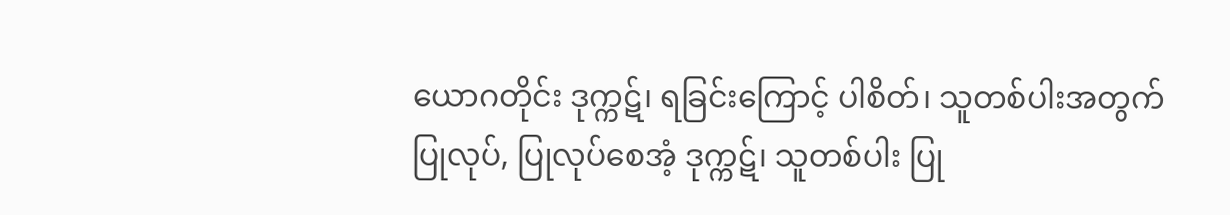ယောဂတိုင်း ဒုက္ကဋ်၊ ရခြင်းကြောင့် ပါစိတ်၊ သူတစ်ပါးအတွက် ပြုလုပ်, ပြုလုပ်စေအံ့ ဒုက္ကဋ်၊ သူတစ်ပါး ပြု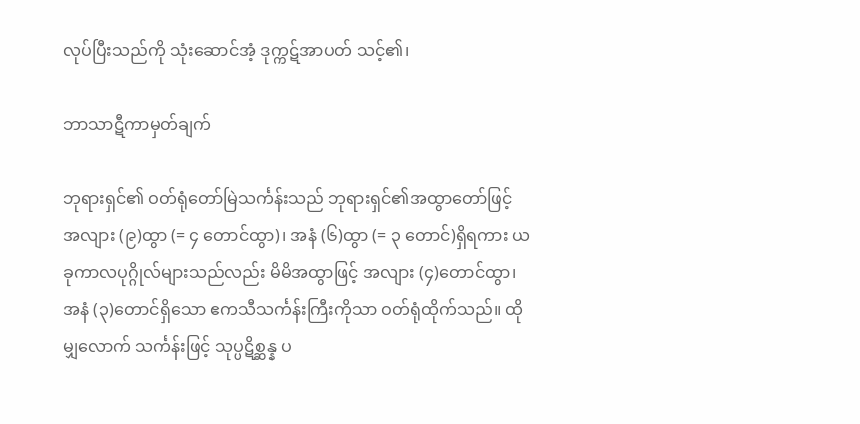လုပ်ပြီးသည်ကို သုံးဆောင်အံ့ ဒုက္ကဋ်အာပတ် သင့်၏၊

ဘာသာဋီကာမှတ်ချက်

ဘုရားရှင်၏ ဝတ်ရုံတော်မြဲသင်္ကန်းသည် ဘုရားရှင်၏အထွာတော်ဖြင့် အလျား (၉)ထွာ (= ၄ တောင်ထွာ)၊ အနံ (၆)ထွာ (= ၃ တောင်)ရှိရကား ယခုကာလပုဂ္ဂိုလ်များသည်လည်း မိမိအထွာဖြင့် အလျား (၄)တောင်ထွာ၊အနံ (၃)တောင်ရှိသော ဧကသီသင်္ကန်းကြီးကိုသာ ဝတ်ရုံထိုက်သည်။ ထိုမျှလောက် သင်္ကန်းဖြင့် သုပ္ပဋိစ္ဆန္န ပ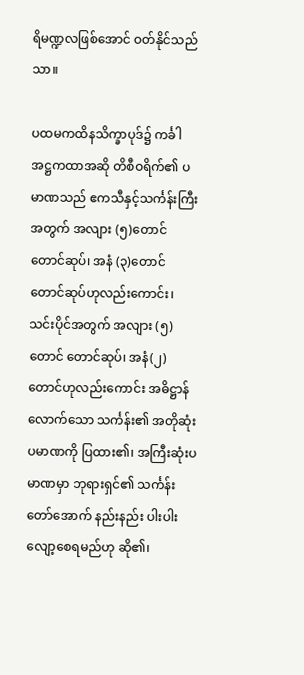ရိမဏ္ဍလဖြစ်အောင် ဝတ်နိုင်သည်သာ။

ပထမကထိနသိက္ခာပုဒ်၌ ကင်္ခါအဋ္ဌကထာအဆို တိစီဝရိက်၏ ပမာဏသည် ဧကသီနှင့်သင်္ကန်းကြီးအတွက် အလျား (၅)တောင် တောင်ဆုပ်၊ အနံ (၃)တောင် တောင်ဆုပ်ဟုလည်းကောင်း၊ သင်းပိုင်အတွက် အလျား (၅) တောင် တောင်ဆုပ်၊ အနံ(၂)တောင်ဟုလည်းကောင်း အဓိဋ္ဌာန်လောက်သော သင်္ကန်း၏ အတိုဆုံးပမာဏကို ပြထား၏၊ အကြီးဆုံးပမာဏမှာ ဘုရားရှင်၏ သင်္ကန်းတော်အောက် နည်းနည်း ပါးပါး လျော့စေရမည်ဟု ဆို၏၊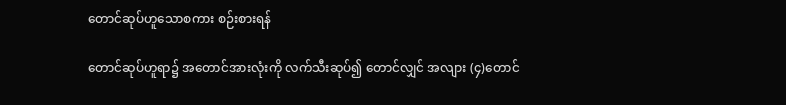တောင်ဆုပ်ဟူသောစကား စဉ်းစားရန်

တောင်ဆုပ်ဟူရာ၌ အတောင်အားလုံးကို လက်သီးဆုပ်၍ တောင်လျှင် အလျား (၄)တောင်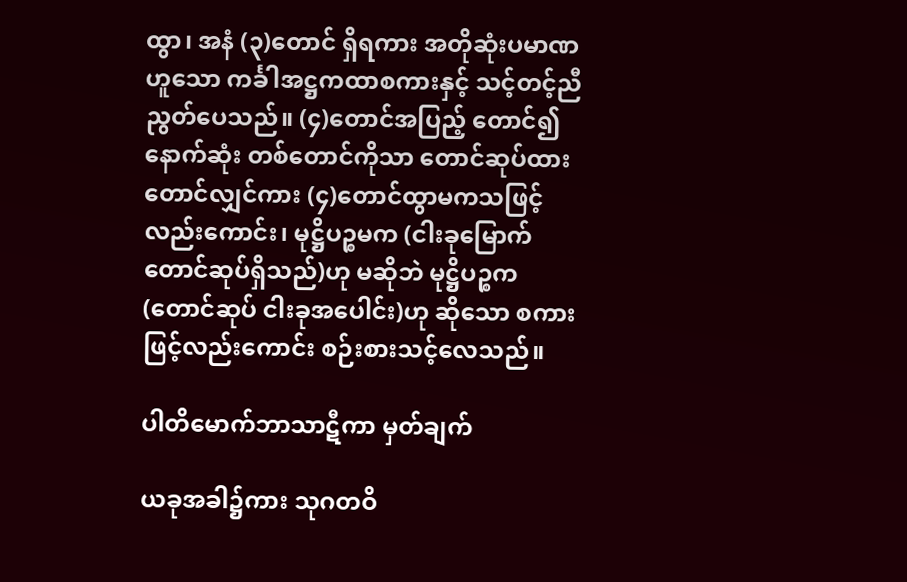ထွာ၊ အနံ (၃)တောင် ရှိရကား အတိုဆုံးပမာဏဟူသော ကင်္ခါအဋ္ဌကထာစကားနှင့် သင့်တင့်ညီညွတ်ပေသည်။ (၄)တောင်အပြည့် တောင်၍ နောက်ဆုံး တစ်တောင်ကိုသာ တောင်ဆုပ်ထား တောင်လျှင်ကား (၄)တောင်ထွာမကသဖြင့်လည်းကောင်း၊ မုဋ္ဌိပဉ္စမက (ငါးခုမြောက် တောင်ဆုပ်ရှိသည်)ဟု မဆိုဘဲ မုဋ္ဌိပဉ္စက (တောင်ဆုပ် ငါးခုအပေါင်း)ဟု ဆိုသော စကားဖြင့်လည်းကောင်း စဉ်းစားသင့်လေသည်။

ပါတိမောက်ဘာသာဋီကာ မှတ်ချက်

ယခုအခါ၌ကား သုဂတဝိ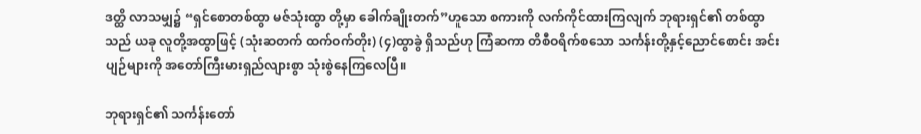ဒတ္ထိ လာသမျှ၌ “ရှင်စောတစ်ထွာ မဇ်သုံးထွာ တို့မှာ ခေါက်ချိုးတက်”ဟူသော စကားကို လက်ကိုင်ထားကြလျက် ဘုရားရှင်၏ တစ်ထွာသည် ယခု လူတို့အထွာဖြင့် (သုံးဆတက် ထက်ဝက်တိုး) (၄)ထွာခွဲ ရှိသည်ဟု ကြံဆကာ တိစီဝရိက်စသော သင်္ကန်းတို့နှင့်ညောင်စောင်း အင်းပျဉ်များကို အတော်ကြီးမားရှည်လျားစွာ သုံးစွဲနေကြလေပြီ။

ဘုရားရှင်၏ သင်္ကန်းတော်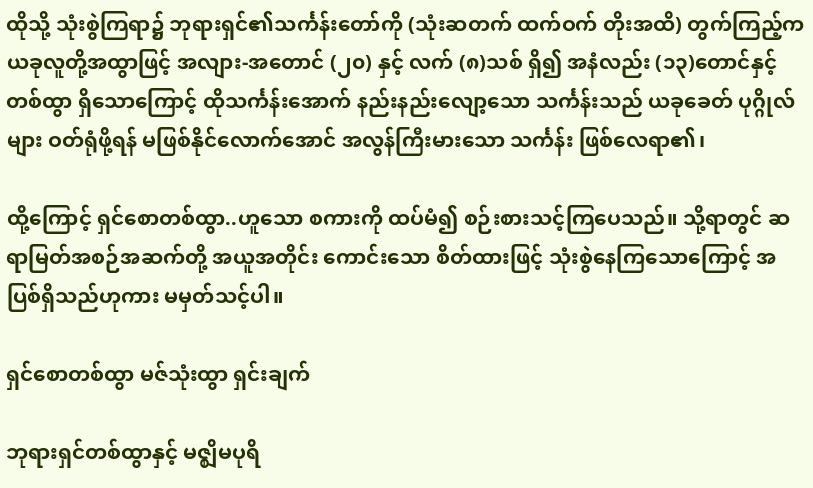ထိုသို့ သုံးစွဲကြရာ၌ ဘုရားရှင်၏သင်္ကန်းတော်ကို (သုံးဆတက် ထက်ဝက် တိုးအထိ) တွက်ကြည့်က ယခုလူတို့အထွာဖြင့် အလျား-အတောင် (၂၀) နှင့် လက် (၈)သစ် ရှိ၍ အနံလည်း (၁၃)တောင်နှင့် တစ်ထွာ ရှိသောကြောင့် ထိုသင်္ကန်းအောက် နည်းနည်းလျော့သော သင်္ကန်းသည် ယခုခေတ် ပုဂ္ဂိုလ်များ ဝတ်ရုံဖို့ရန် မဖြစ်နိုင်လောက်အောင် အလွန်ကြီးမားသော သင်္ကန်း ဖြစ်လေရာ၏၊

ထို့ကြောင့် ရှင်စောတစ်ထွာ..ဟူသော စကားကို ထပ်မံ၍ စဉ်းစားသင့်ကြပေသည်။ သို့ရာတွင် ဆရာမြတ်အစဉ်အဆက်တို့ အယူအတိုင်း ကောင်းသော စိတ်ထားဖြင့် သုံးစွဲနေကြသောကြောင့် အပြစ်ရှိသည်ဟုကား မမှတ်သင့်ပါ။

ရှင်စောတစ်ထွာ မဇ်သုံးထွာ ရှင်းချက်

ဘုရားရှင်တစ်ထွာနှင့် မဇ္ဈိမပုရိ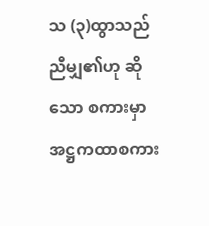သ (၃)ထွာသည် ညီမျှ၏ဟု ဆိုသော စကားမှာ အဋ္ဌကထာစကား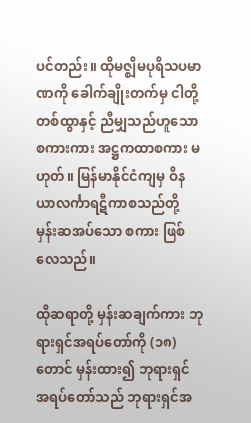ပင်တည်း။ ထိုမဇ္ဈိမပုရိသပမာဏကို ခေါက်ချိုးတက်မှ ငါတို့တစ်ထွာနှင့် ညီမျှသည်ဟူသော စကားကား အဋ္ဌကထာစကား မဟုတ်။ မြန်မာနိုင်ငံကျမှ ဝိနယာလင်္ကာရဋီကာစသည်တို့ မှန်းဆအပ်သော စကား ဖြစ်လေသည်။

ထိုဆရာတို့ မှန်းဆချက်ကား ဘုရားရှင်အရပ်တော်ကို (၁၈)တောင် မှန်းထား၍ ဘုရားရှင်အရပ်တော်သည် ဘုရားရှင်အ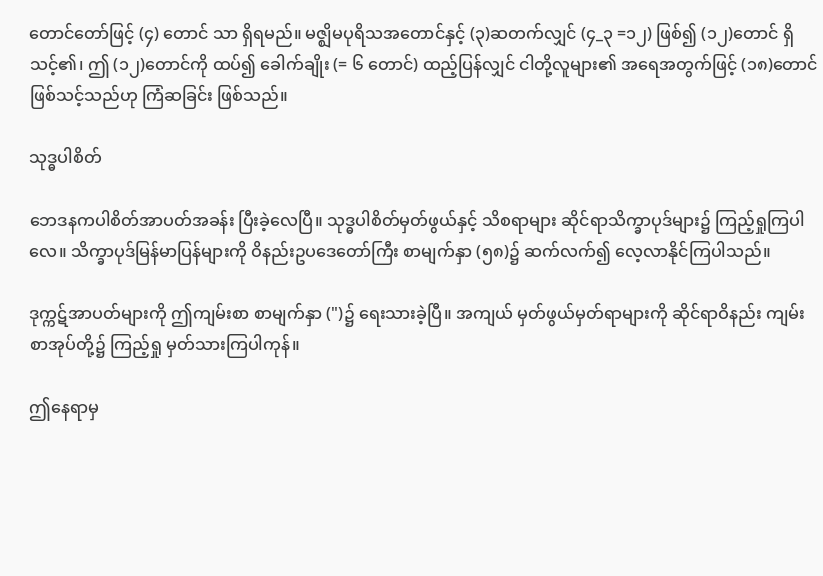တောင်တော်ဖြင့် (၄) တောင် သာ ရှိရမည်။ မဇ္ဈိမပုရိသအတောင်နှင့် (၃)ဆတက်လျှင် (၄_၃ =၁၂) ဖြစ်၍ (၁၂)တောင် ရှိသင့်၏၊ ဤ (၁၂)တောင်ကို ထပ်၍ ခေါက်ချိုး (= ၆ တောင်) ထည့်ပြန်လျှင် ငါတို့လူများ၏ အရေအတွက်ဖြင့် (၁၈)တောင် ဖြစ်သင့်သည်ဟု ကြံဆခြင်း ဖြစ်သည်။

သုဒ္ဓပါစိတ်

ဘေဒနကပါစိတ်အာပတ်အခန်း ပြီးခဲ့လေပြီ။ သုဒ္ဓပါစိတ်မှတ်ဖွယ်နှင့် သိစရာများ ဆိုင်ရာသိက္ခာပုဒ်များ၌ ကြည့်ရှုကြပါလေ။ သိက္ခာပုဒ်မြန်မာပြန်များကို ဝိနည်းဥပဒေတော်ကြီး စာမျက်နှာ (၅၈)၌ ဆက်လက်၍ လေ့လာနိုင်ကြပါသည်။

ဒုက္ကဋ်အာပတ်များကို ဤကျမ်းစာ စာမျက်နှာ (")၌ ရေးသားခဲ့ပြီ။ အကျယ် မှတ်ဖွယ်မှတ်ရာများကို ဆိုင်ရာဝိနည်း ကျမ်းစာအုပ်တို့၌ ကြည့်ရှု မှတ်သားကြပါကုန်။

ဤနေရာမှ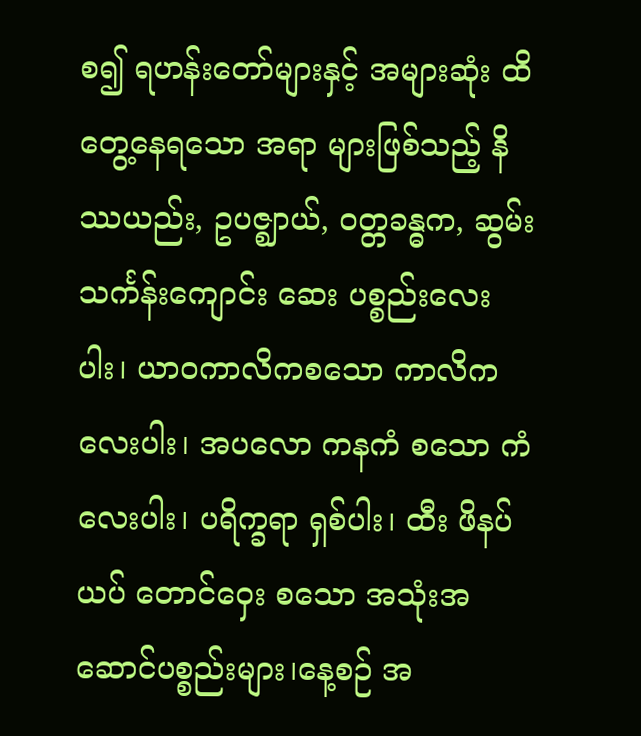စ၍ ရဟန်းတော်များနှင့် အများဆုံး ထိတွေ့နေရသော အရာ များဖြစ်သည့် နိဿယည်း, ဥပဇ္ဈာယ်, ဝတ္တခန္ဓက, ဆွမ်း သင်္ကန်းကျောင်း ဆေး ပစ္စည်းလေးပါး၊ ယာဝကာလိကစသော ကာလိကလေးပါး၊ အပလော ကနကံ စသော ကံလေးပါး၊ ပရိက္ခရာ ရှစ်ပါး၊ ထီး ဖိနပ် ယပ် တောင်ဝှေး စသော အသုံးအဆောင်ပစ္စည်းများ၊နေ့စဉ် အ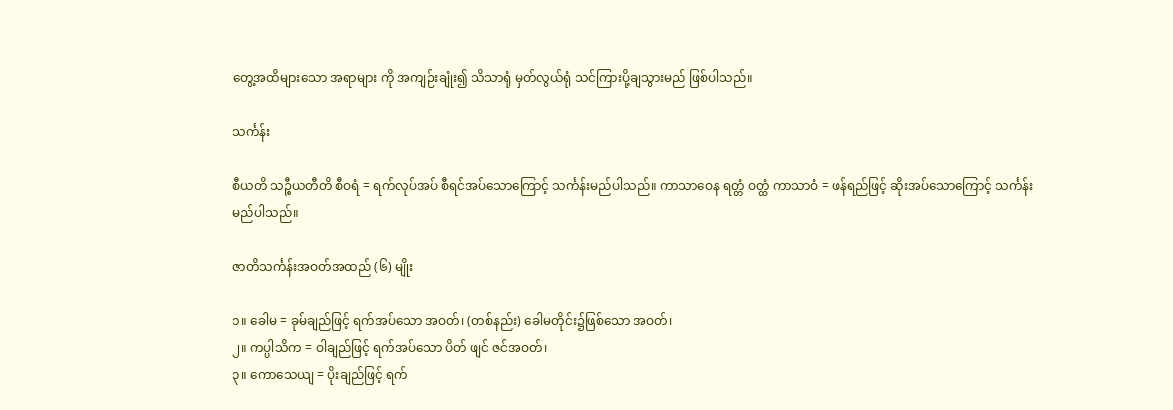တွေ့အထိများသော အရာများ ကို အကျဉ်းချုံး၍ သိသာရုံ မှတ်လွယ်ရုံ သင်ကြားပို့ချသွားမည် ဖြစ်ပါသည်။

သင်္ကန်း

စီယတိ သဉ္စီယတီတိ စီဝရံ = ရက်လုပ်အပ် စီရင်အပ်သောကြောင့် သင်္ကန်းမည်ပါသည်။ ကာသာဝေန ရတ္တံ ဝတ္ထံ ကာသာဝံ = ဖန်ရည်ဖြင့် ဆိုးအပ်သောကြောင့် သင်္ကန်းမည်ပါသည်။

ဇာတိသင်္ကန်းအဝတ်အထည် (၆) မျိုး

၁။ ခေါမ = ခုမ်ချည်ဖြင့် ရက်အပ်သော အဝတ်၊ (တစ်နည်း) ခေါမတိုင်း၌ဖြစ်သော အဝတ်၊
၂။ ကပ္ပါသိက = ဝါချည်ဖြင့် ရက်အပ်သော ပိတ် ဖျင် ဇင်အဝတ်၊
၃။ ကောသေယျ = ပိုးချည်ဖြင့် ရက်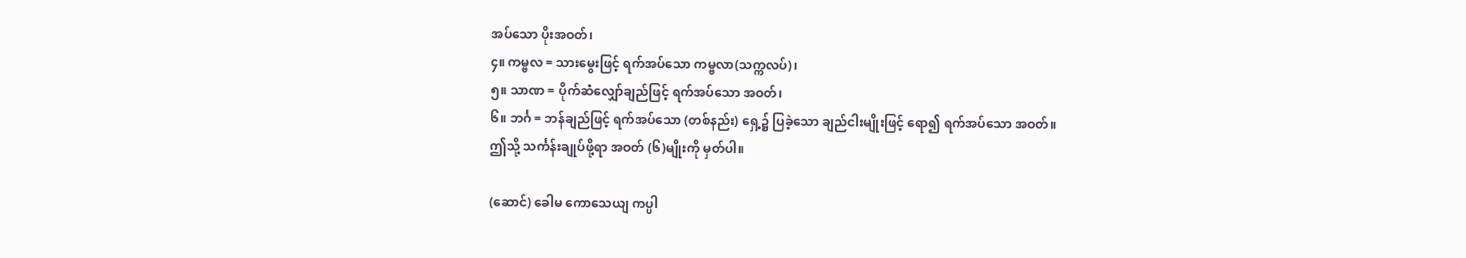အပ်သော ပိုးအဝတ်၊
၄။ ကမ္ဗလ = သားမွေးဖြင့် ရက်အပ်သော ကမ္ဗလာ(သက္ကလပ်)၊
၅။ သာဏ = ပိုက်ဆံလျှော်ချည်ဖြင့် ရက်အပ်သော အဝတ်၊
၆။ ဘင်္ဂ = ဘန်ချည်ဖြင့် ရက်အပ်သော (တစ်နည်း) ရှေ့၌ ပြခဲ့သော ချည်ငါးမျိုးဖြင့် ရော၍ ရက်အပ်သော အဝတ်။
ဤသို့ သင်္ကန်းချုပ်ဖို့ရာ အဝတ် (၆)မျိုးကို မှတ်ပါ။

(ဆောင်) ခေါမ ကောသေယျ ကပ္ပါ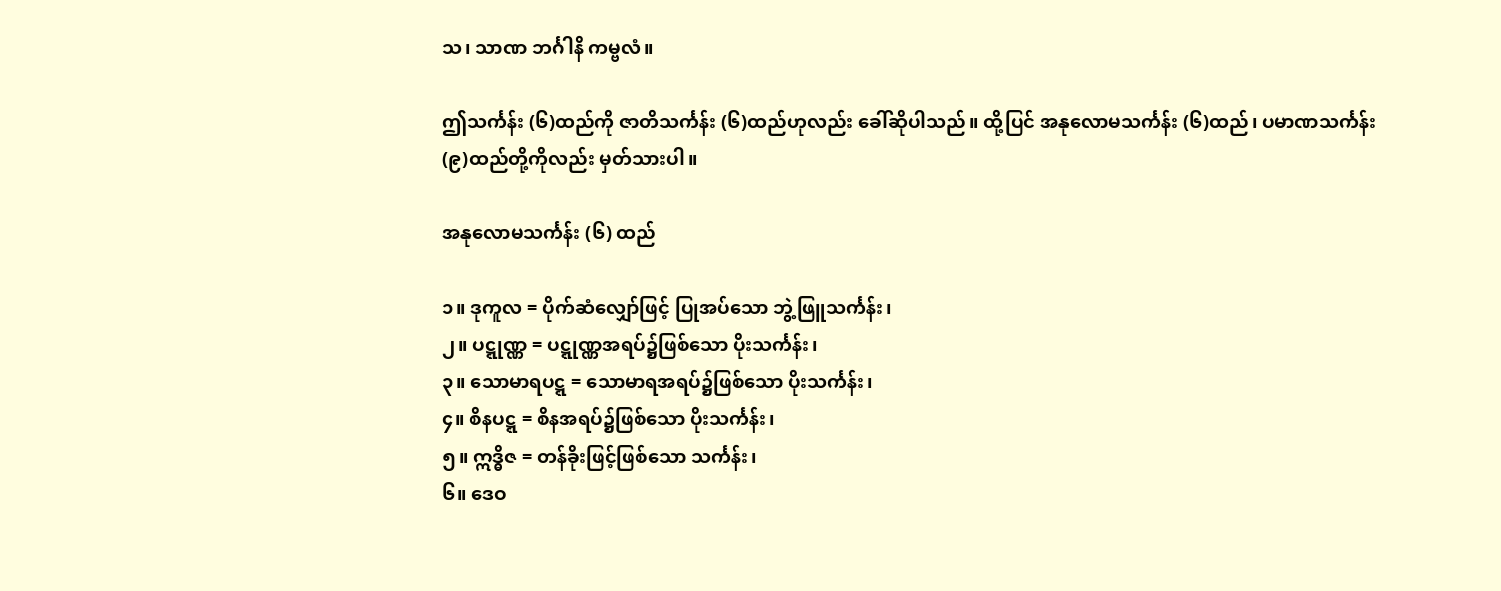သ၊ သာဏ ဘင်္ဂါနိ ကမ္ဗလံ။

ဤသင်္ကန်း (၆)ထည်ကို ဇာတိသင်္ကန်း (၆)ထည်ဟုလည်း ခေါ်ဆိုပါသည်။ ထို့ပြင် အနုလောမသင်္ကန်း (၆)ထည်၊ ပမာဏသင်္ကန်း (၉)ထည်တို့ကိုလည်း မှတ်သားပါ။

အနုလောမသင်္ကန်း (၆) ထည်

၁။ ဒုကူလ = ပိုက်ဆံလျှော်ဖြင့် ပြုအပ်သော ဘွဲ့ဖြူသင်္ကန်း၊
၂။ ပဋ္ဋုဏ္ဏ = ပဋ္ဋုဏ္ဏအရပ်၌ဖြစ်သော ပိုးသင်္ကန်း၊
၃။ သောမာရပဋ္ဋ = သောမာရအရပ်၌ဖြစ်သော ပိုးသင်္ကန်း၊
၄။ စိနပဋ္ဋ = စိနအရပ်၌ဖြစ်သော ပိုးသင်္ကန်း၊
၅။ ဣဒ္ဓိဇ = တန်ခိုးဖြင့်ဖြစ်သော သင်္ကန်း၊
၆။ ဒေဝ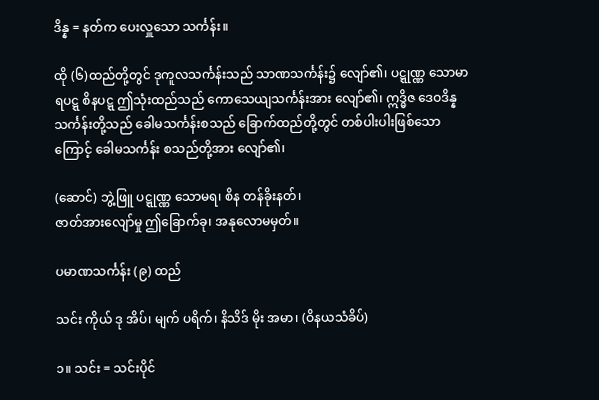ဒိန္န = နတ်က ပေးလှူသော သင်္ကန်း။

ထို (၆)ထည်တို့တွင် ဒုကူလသင်္ကန်းသည် သာဏသင်္ကန်း၌ လျော်၏၊ ပဋ္ဋုဏ္ဏ သောမာရပဋ္ဋ စိနပဋ္ဋ ဤသုံးထည်သည် ကောသေယျသင်္ကန်းအား လျော်၏၊ ဣဒ္ဓိဇ ဒေဝဒိန္နသင်္ကန်းတို့သည် ခေါမသင်္ကန်းစသည် ခြောက်ထည်တို့တွင် တစ်ပါးပါးဖြစ်သောကြောင့် ခေါမသင်္ကန်း စသည်တို့အား လျော်၏၊

(ဆောင်) ဘွဲ့ဖြူ ပဋ္ဋုဏ္ဏ သောမရ၊ စိန တန်ခိုးနတ်၊
ဇာတ်အားလျော်မှု ဤခြောက်ခု၊ အနုလောမမှတ်။

ပမာဏသင်္ကန်း (၉) ထည်

သင်း ကိုယ် ဒု အိပ်၊ မျက် ပရိက်၊ နိသိဒ် မိုး အမာ၊ (ဝိနယသံခိပ်)

၁။ သင်း = သင်းပိုင်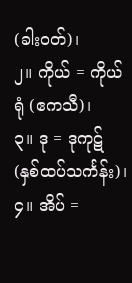(ခါးဝတ်)၊
၂။ ကိုယ် = ကိုယ်ရုံ (ဧကသီ)၊
၃။ ဒု = ဒုကုဋ် (နှစ်ထပ်သင်္ကန်း)၊
၄။ အိပ် =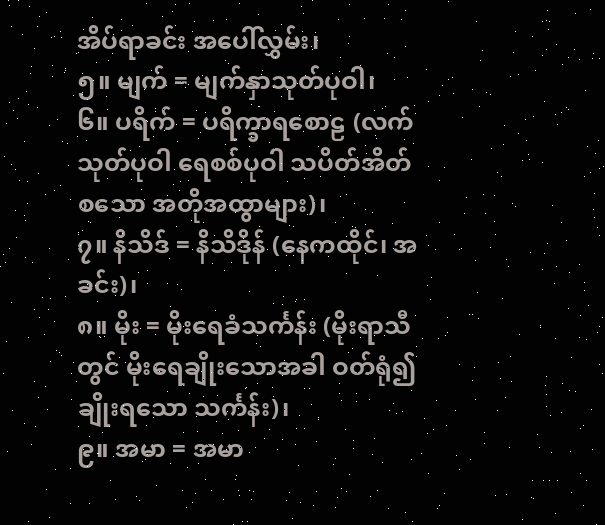အိပ်ရာခင်း အပေါ်လွှမ်း၊
၅။ မျက် = မျက်နှာသုတ်ပုဝါ၊
၆။ ပရိက် = ပရိက္ခာရစောဠ (လက်သုတ်ပုဝါ ရေစစ်ပုဝါ သပိတ်အိတ်စသော အတိုအထွာများ)၊
၇။ နိသိဒ် = နိသိဒိုန် (နေကထိုင်၊ အခင်း)၊
၈။ မိုး = မိုးရေခံသင်္ကန်း (မိုးရာသီတွင် မိုးရေချိုးသောအခါ ဝတ်ရုံ၍ချိုးရသော သင်္ကန်း)၊
၉။ အမာ = အမာ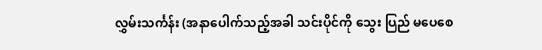လွှမ်းသင်္ကန်း (အနာပေါက်သည့်အခါ သင်းပိုင်ကို သွေး ပြည် မပေစေ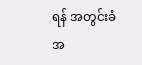ရန် အတွင်းခံ အ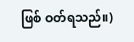ဖြစ် ဝတ်ရသည်။)